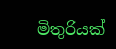මිතුරියක්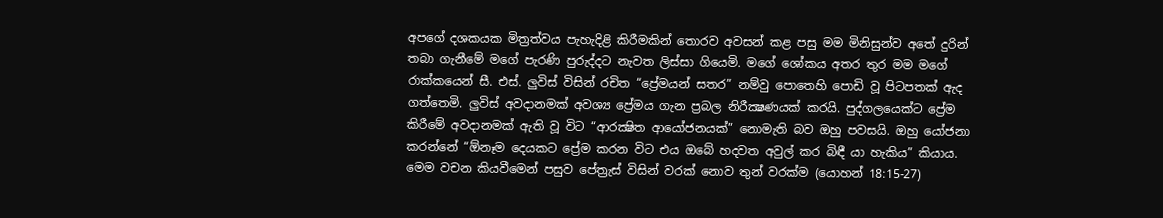අපගේ දශකයක මිත්‍රත්වය පැහැදිළි කිරීමකින් තොරව අවසන් කළ පසු මම මිනිසුන්ව අතේ දුරින් තබා ගැනීමේ මගේ පැරණි පුරුද්දට නැවත ලිස්සා ගියෙමි. මගේ ශෝකය අතර තුර මම මගේ රාක්කයෙන් සී. එස්. ලුවිස් විසින් රචිත “ප්‍රේමයන් සතර” නම්වු පොතෙහි පොඩි වූ පිටපතක් ඇද ගත්තෙමි. ලුවිස් අවදානමක් අවශ්‍ය ප්‍රේමය ගැන ප්‍රබල නිරීක්‍ෂණයක් කරයි. පුද්ගලයෙක්ට ප්‍රේම කිරීමේ අවදානමක් ඇති වූ විට “ආරක්‍ෂිත ආයෝජනයක්” නොමැති බව ඔහු පවසයි. ඔහු යෝජනා කරන්නේ “ඕනෑම දෙයකට ප්‍රේම කරන විට එය ඔබේ හදවත අවුල් කර බිඳී යා හැකිය” කියාය. මෙම වචන කියවීමෙන් පසුව පේත්‍රැස් විසින් වරක් නොව තුන් වරක්ම (යොහන් 18:15-27)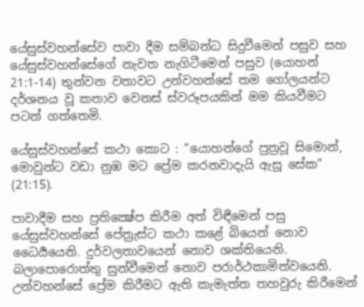යේසුස්වහන්සේව පාවා දීම සම්බන්ධ සිදුවීමෙන් පසුව සහ යේසුස්වහන්සේගේ නැවත නැගිටීමෙන් පසුව (යොහන් 21:1-14) තුන්වන වතාවට උන්වහන්සේ තම ගෝලයන්ට දර්ශනය වූ කතාව වෙනස් ස්වරූපයකින් මම කියවීමට පටන් ගත්තෙමි.

යේසුස්වහන්සේ කථා කොට : “යොහන්ගේ පුත්‍රවූ සිමොන්, මොවුන්ට වඩා නුඹ මට ප්‍රේම කරනවාදැයි ඇසූ සේක” (21:15).

පාවාදීම සහ ප්‍රතික්‍ෂේප කිරීම අත් විඳීමෙන් පසු යේසුස්වහන්සේ පේත්‍රැස්ට කථා කළේ බියෙන් නොව ධෛර්‍යයෙනි. දුර්වලතාවයෙන් නොව ශක්තියෙනි. බලාපොරොත්තු සුන්වීමෙන් නොව පරාර්ථකාමිත්වයෙනි. උන්වහන්සේ ප්‍රේම කිරීමට ඇති කැමැත්ත තහවුරු කිරීමෙන්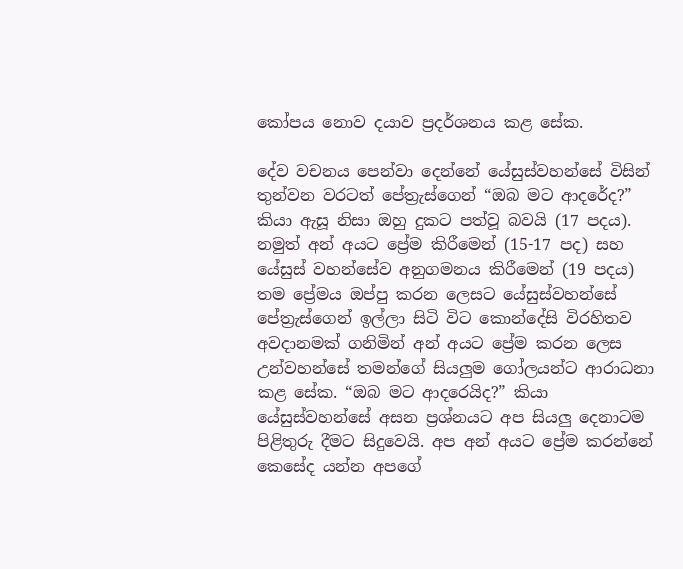කෝපය නොව දයාව ප්‍රදර්ශනය කළ සේක.

දේව වචනය පෙන්වා දෙන්නේ යේසුස්වහන්සේ විසින් තුන්වන වරටත් පේත්‍රැස්ගෙන් “ඔබ මට ආදරේද?” කියා ඇසූ නිසා ඔහු දුකට පත්වූ බවයි (17 පදය). නමුත් අන් අයට ප්‍රේම කිරීමෙන් (15-17 පද) සහ යේසුස් වහන්සේව අනුගමනය කිරීමෙන් (19 පදය) තම ප්‍රේමය ඔප්පු කරන ලෙසට යේසුස්වහන්සේ පේත්‍රැස්ගෙන් ඉල්ලා සිටි විට කොන්දේසි විරහිතව අවදානමක් ගනිමින් අන් අයට ප්‍රේම කරන ලෙස උන්වහන්සේ තමන්ගේ සියලුම ගෝලයන්ට ආරාධනා කළ සේක. “ඔබ මට ආදරෙයිද?” කියා යේසුස්වහන්සේ අසන ප්‍රශ්නයට අප සියලු දෙනාටම පිළිතුරු දීමට සිදුවෙයි. අප අන් අයට ප්‍රේම කරන්නේ කෙසේද යන්න අපගේ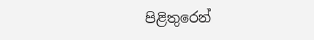පිළිතුරෙන්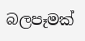බලපෑමක්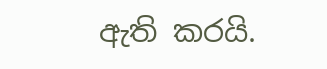ඇති කරයි.